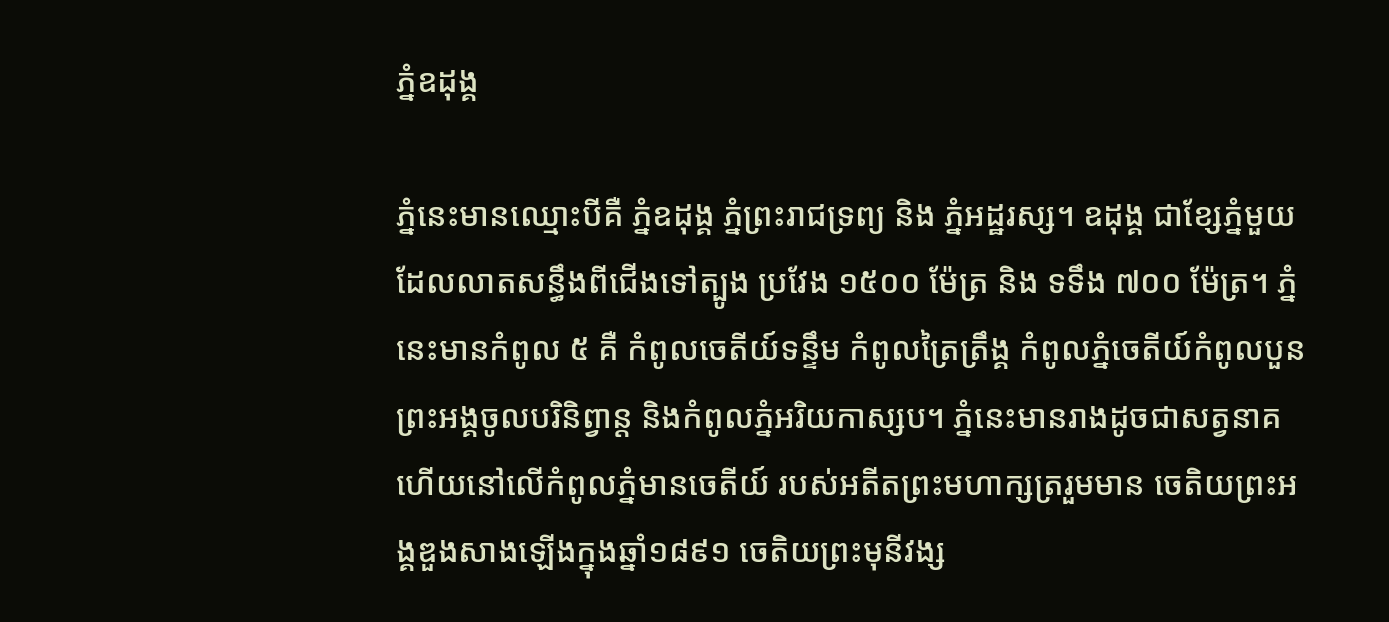ភ្នំឧដុង្គ

ភ្នំនេះមានឈ្មោះបីគឺ ភ្នំឧដុង្គ ភ្នំព្រះរាជទ្រព្យ និង ភ្នំអដ្ឋរស្ស។ ឧដុង្គ ជាខ្សែភ្នំមួយដែលលាតសន្ធឹងពីជើងទៅត្បូង ប្រវែង ១៥០០ ម៉ែត្រ និង ទទឹង ៧០០ ម៉ែត្រ។ ភ្នំនេះមានកំពូល ៥ គឺ កំពូលចេតីយ៍ទន្ទឹម កំពូលត្រៃត្រឹង្គ កំពូលភ្នំចេតីយ៍កំពូលបួន ព្រះអង្គចូលបរិនិព្វាន្ត និងកំពូលភ្នំអរិយកាស្សប។ ភ្នំនេះមានរាងដូចជាសត្វនាគ ហើយនៅលើកំពូលភ្នំមានចេតីយ៍ របស់អតីតព្រះមហាក្សត្ររួមមាន ចេតិយព្រះអង្គឌួងសាងឡើងក្នុងឆ្នាំ១៨៩១ ចេតិយព្រះមុនីវង្ស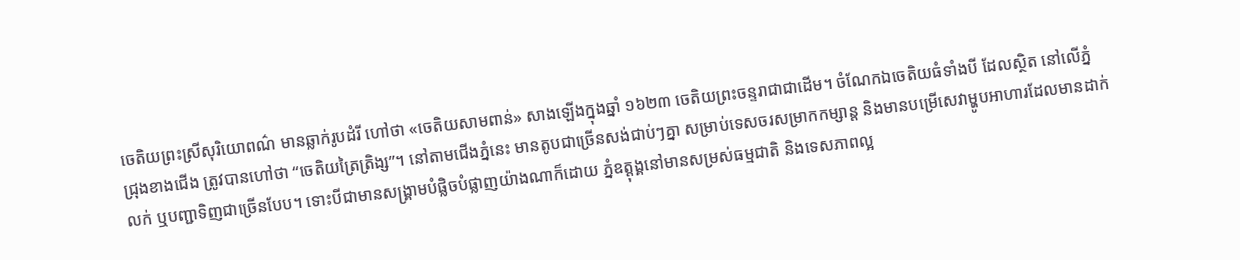ចេតិយព្រះស្រីសុរិយោពណ៌ មានឆ្លាក់រូបដំរី ហៅថា «ចេតិយសាមពាន់» សាងឡើងក្នុងឆ្នាំ ១៦២៣ ចេតិយព្រះចន្ទរាជាជាដើម។ ចំណែកឯចេតិយធំទាំងបី ដែលស្ថិត នៅលើភ្នំជ្រុងខាងជើង ត្រូវបានហៅថា “ចេតិយត្រៃត្រិង្ស”។ នៅតាមជើងភ្នំនេះ មានតូបជាច្រើនសង់ជាប់ៗគ្នា សម្រាប់ទេសចរសម្រាកកម្សាន្ត និងមានបម្រើសេវាម្ហូបអាហារដែលមានដាក់លក់ ឬបញ្ជាទិញជាច្រើនបែប។ ទោះបីជាមានសង្គ្រាមបំផ្លិចបំផ្លាញយ៉ាងណាក៏ដោយ ភ្នំឧត្តុង្គនៅមានសម្រស់ធម្មជាតិ និងទេសភាពល្អ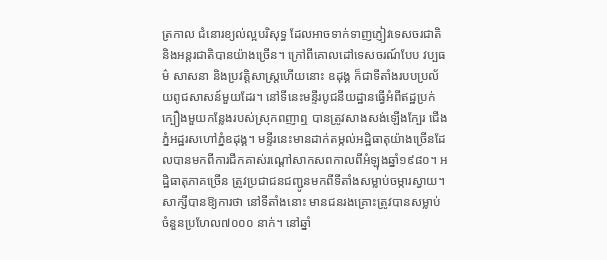ត្រកាល ជំនោរខ្យល់ល្អបរិសុទ្ធ ដែលអាចទាក់ទាញភ្ញៀវទេសចរជាតិ និងអន្តរជាតិបានយ៉ាងច្រើន។ ក្រៅពីគោលដៅទេសចរណ៍បែប វប្បធម៌ សាសនា និងប្រវត្តិសាស្ត្រហើយនោះ ឧដុង្គ ក៏ជាទីតាំងរបបប្រល័យពូជសាសន៍មួយដែរ។ នៅទីនេះមន្ទីរបូជនីយដ្ឋានធ្វើអំពីឥដ្ឋប្រក់ក្បឿងមួយកន្លែងរបស់ស្រុកពញាឮ បានត្រូវសាងសង់ឡើងក្បែរ ជើងភ្នំអដ្ឋរសហៅភ្នំឧដុង្គ។ មន្ទីរនេះមានដាក់តម្កល់អដ្ឋិធាតុយ៉ាងច្រើនដែលបានមកពីការជីកគាស់រណ្ដៅសាកសពកាលពីអំឡុងឆ្នាំ១៩៨០។ អដ្ឋិធាតុភាគច្រើន ត្រូវប្រជាជនជញ្ជូនមកពីទីតាំងសម្លាប់ចម្ការស្វាយ។ សាក្សីបានឱ្យការថា នៅទីតាំងនោះ មានជនរងគ្រោះត្រូវបានសម្លាប់ ចំនួនប្រហែល៧០០០ នាក់។ នៅឆ្នាំ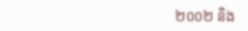២០០២ និង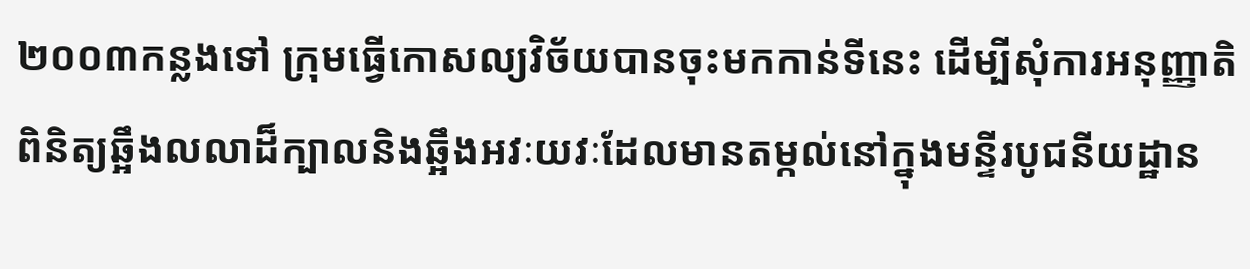២០០៣កន្លងទៅ ក្រុមធ្វើកោសល្យវិច័យបានចុះមកកាន់ទីនេះ ដើម្បីសុំការអនុញ្ញាតិពិនិត្យឆ្អឹងលលាដ៏ក្បាលនិងឆ្អឹងអវៈយវៈដែលមានតម្កល់នៅក្នុងមន្ទីរបូជនីយដ្ឋាន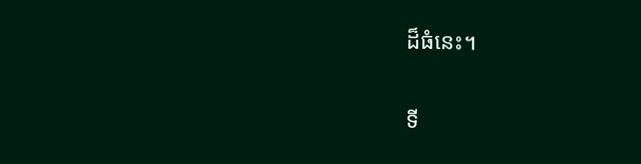ដ៏ធំនេះ។

ទី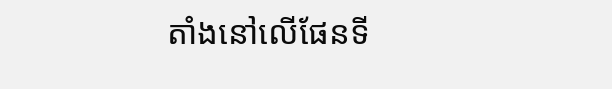តាំងនៅលើផែនទី